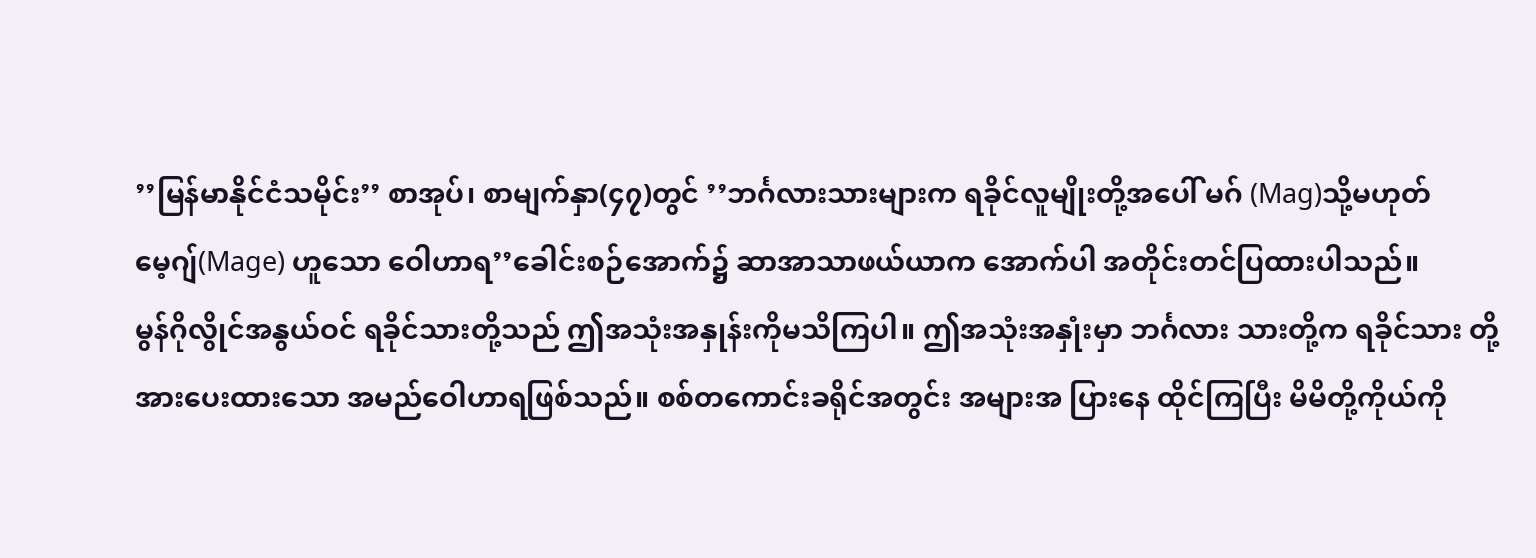’’မြန်မာနိုင်ငံသမိုင်း’’ စာအုပ်၊ စာမျက်နှာ(၄၇)တွင် ’’ဘင်္ဂလားသားများက ရခိုင်လူမျိုးတို့အပေါ် မဂ် (Mag)သို့မဟုတ် မေ့ဂျ်(Mage) ဟူသော ဝေါဟာရ’’ခေါင်းစဉ်အောက်၌ ဆာအာသာဖယ်ယာက အောက်ပါ အတိုင်းတင်ပြထားပါသည်။
မွန်ဂိုလွိုင်အနွယ်ဝင် ရခိုင်သားတို့သည် ဤအသုံးအနှုန်းကိုမသိကြပါ။ ဤအသုံးအနှုံးမှာ ဘင်္ဂလား သားတို့က ရခိုင်သား တို့အားပေးထားသော အမည်ဝေါဟာရဖြစ်သည်။ စစ်တကောင်းခရိုင်အတွင်း အများအ ပြားနေ ထိုင်ကြပြီး မိမိတို့ကိုယ်ကို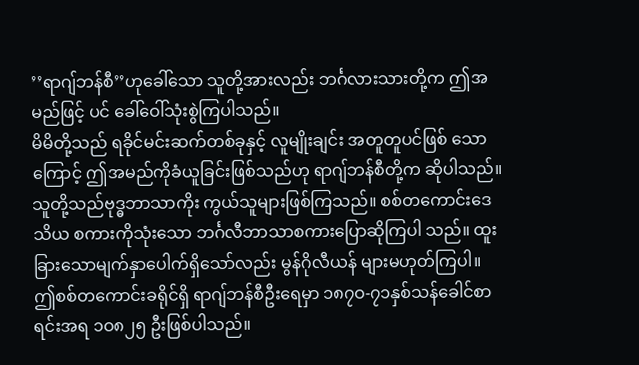’’ရာဂျ်ဘန်စီ’’ဟုခေါ်သော သူတို့အားလည်း ဘင်္ဂလားသားတို့က ဤအမည်ဖြင့် ပင် ခေါ်ဝေါ်သုံးစွဲကြပါသည်။
မိမိတို့သည် ရခိုင်မင်းဆက်တစ်ခုနှင့် လူမျိုးချင်း အတူတူပင်ဖြစ် သောကြောင့် ဤအမည်ကိုခံယူခြင်းဖြစ်သည်ဟု ရာဂျ်ဘန်စီတို့က ဆိုပါသည်။ သူတို့သည်ဗုဒ္ဓဘာသာကိုး ကွယ်သူများဖြစ်ကြသည်။ စစ်တကောင်းဒေသိယ စကားကိုသုံးသော ဘင်္ဂလီဘာသာစကားပြောဆိုကြပါ သည်။ ထူးခြားသောမျက်နှာပေါက်ရှိသော်လည်း မွန်ဂိုလီယန် များမဟုတ်ကြပါ။
ဤစစ်တကောင်းခရိုင်ရှိ ရာဂျ်ဘန်စီဦးရေမှာ ၁၈၇ဝ-၇၁နှစ်သန်ခေါင်စာရင်းအရ ၁ဝ၈၂၅ ဦးဖြစ်ပါသည်။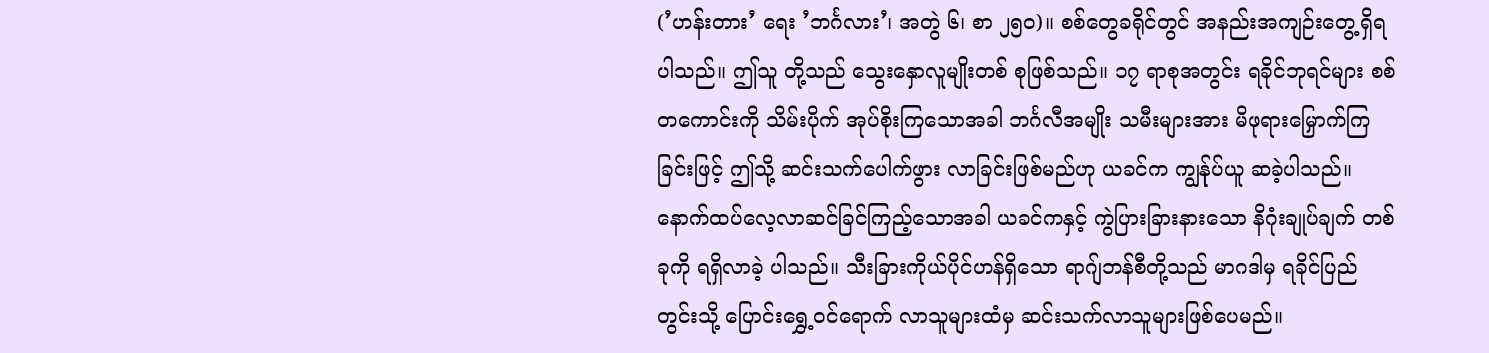(’ဟန်းတား’ ရေး ’ဘင်္ဂလား’၊ အတွဲ ၆၊ စာ ၂၅ဝ)။ စစ်တွေခရိုင်တွင် အနည်းအကျဉ်းတွေ့ရှိရပါသည်။ ဤသူ တို့သည် သွေးနှောလူမျိုးတစ် စုဖြစ်သည်။ ၁၇ ရာစုအတွင်း ရခိုင်ဘုရင်များ စစ်တကောင်းကို သိမ်းပိုက် အုပ်စိုးကြသောအခါ ဘင်္ဂလီအမျိုး သမီးများအား မိဖုရားမြှောက်ကြခြင်းဖြင့် ဤသို့ ဆင်းသက်ပေါက်ဖွား လာခြင်းဖြစ်မည်ဟု ယခင်က ကျွန်ုပ်ယူ ဆခဲ့ပါသည်။
နောက်ထပ်လေ့လာဆင်ခြင်ကြည့်သောအခါ ယခင်ကနှင့် ကွဲပြားခြားနားသော နိဂုံးချုပ်ချက် တစ်ခုကို ရရှိလာခဲ့ ပါသည်။ သီးခြားကိုယ်ပိုင်ဟန်ရှိသော ရာဂျ်ဘန်စီတို့သည် မာဂဒါမှ ရခိုင်ပြည်တွင်းသို့ ပြောင်းရွှေ့ဝင်ရောက် လာသူများထံမှ ဆင်းသက်လာသူများဖြစ်ပေမည်။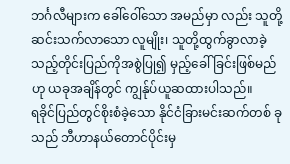ဘင်္ဂလီများက ခေါ်ဝေါ်သော အမည်မှာ လည်း သူတို့ဆင်းသက်လာသော လူမျိုး၊ သူတို့ထွက်ခွာလာခဲ့သည့်တိုင်းပြည်ကိုအစွဲပြု၍ မှည့်ခေါ် ခြင်းဖြစ်မည်ဟု ယခုအချိန်တွင် ကျွန်ုပ်ယူဆထားပါသည်။
ရခိုင်ပြည်တွင်စိုးစံခဲ့သော နိုင်ငံခြားမင်းဆက်တစ် ခုသည် ဘီဟာနယ်တောင်ပိုင်းမှ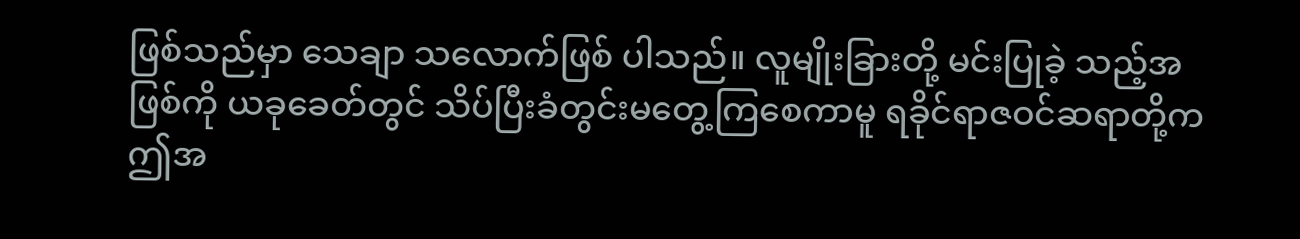ဖြစ်သည်မှာ သေချာ သလောက်ဖြစ် ပါသည်။ လူမျိုးခြားတို့ မင်းပြုခဲ့ သည့်အဖြစ်ကို ယခုခေတ်တွင် သိပ်ပြီးခံတွင်းမတွေ့ကြစေကာမူ ရခိုင်ရာဇဝင်ဆရာတို့က ဤအ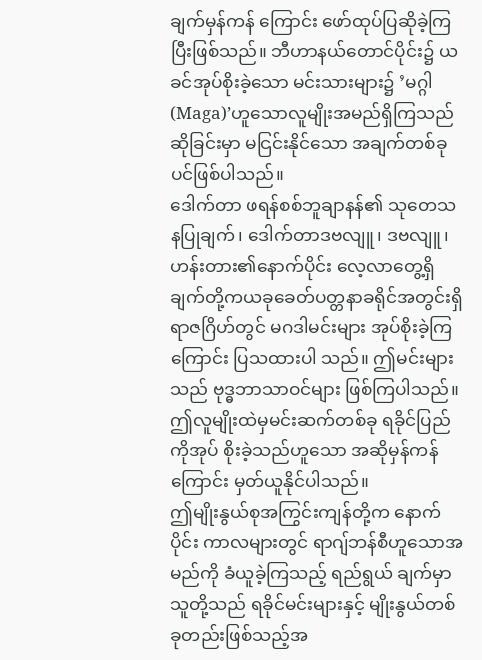ချက်မှန်ကန် ကြောင်း ဖော်ထုပ်ပြဆိုခဲ့ကြပြီးဖြစ်သည်။ ဘီဟာနယ်တောင်ပိုင်း၌ ယခင်အုပ်စိုးခဲ့သော မင်းသားများ၌ ’မဂ္ဂါ (Maga)’ဟူသောလူမျိုးအမည်ရှိကြသည်ဆိုခြင်းမှာ မငြင်းနိုင်သော အချက်တစ်ခုပင်ဖြစ်ပါသည်။
ဒေါက်တာ ဖရန်စစ်ဘူချာနန်၏ သုတေသနပြုချက်၊ ဒေါက်တာဒဗလျူ၊ ဒဗလျူ၊ ဟန်းတား၏နောက်ပိုင်း လေ့လာတွေ့ရှိ ချက်တို့ကယခုခေတ်ပတ္တနာခရိုင်အတွင်းရှိ ရာဇဂြိဟ်တွင် မဂဒါမင်းများ အုပ်စိုးခဲ့ကြကြောင်း ပြသထားပါ သည်။ ဤမင်းများသည် ဗုဒ္ဓဘာသာဝင်များ ဖြစ်ကြပါသည်။ ဤလူမျိုးထဲမှမင်းဆက်တစ်ခု ရခိုင်ပြည်ကိုအုပ် စိုးခဲ့သည်ဟူသော အဆိုမှန်ကန်ကြောင်း မှတ်ယူနိုင်ပါသည်။
ဤမျိုးနွယ်စုအကြွင်းကျန်တို့က နောက်ပိုင်း ကာလများတွင် ရာဂျ်ဘန်စီဟူသောအမည်ကို ခံယူခဲ့ကြသည့် ရည်ရွယ် ချက်မှာ သူတို့သည် ရခိုင်မင်းများနှင့် မျိုးနွယ်တစ်ခုတည်းဖြစ်သည့်အ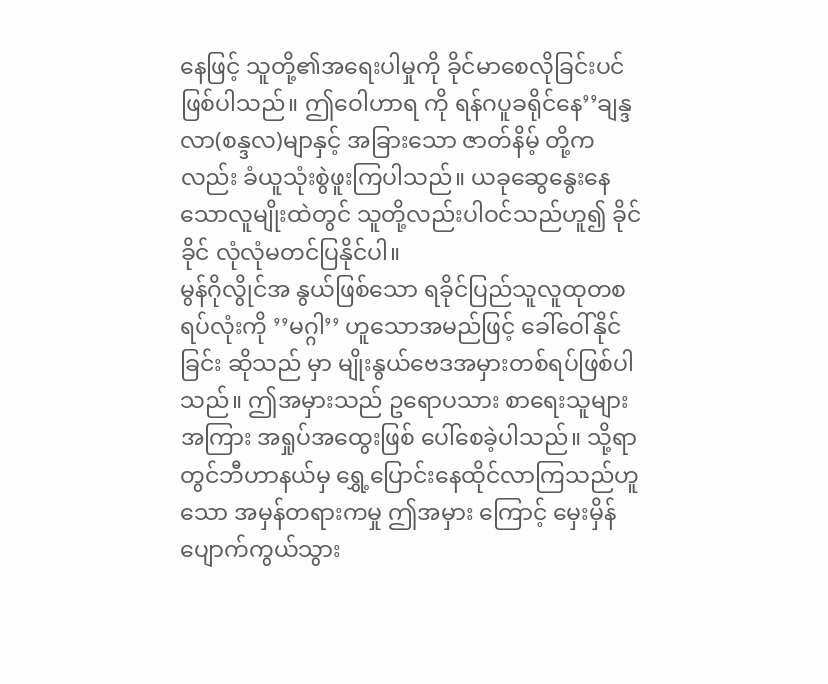နေဖြင့် သူတို့၏အရေးပါမှုကို ခိုင်မာစေလိုခြင်းပင်ဖြစ်ပါသည်။ ဤဝေါဟာရ ကို ရန်ဂပူခရိုင်နေ’’ချန္ဒလာ(စန္ဒလ)မျာနှင့် အခြားသော ဇာတ်နိမ့် တို့ကလည်း ခံယူသုံးစွဲဖူးကြပါသည်။ ယခုဆွေနွေးနေသောလူမျိုးထဲတွင် သူတို့လည်းပါဝင်သည်ဟူ၍ ခိုင်ခိုင် လုံလုံမတင်ပြနိုင်ပါ။
မွန်ဂိုလွိုင်အ နွယ်ဖြစ်သော ရခိုင်ပြည်သူလူထုတစရပ်လုံးကို ’’မဂ္ဂါ’’ ဟူသောအမည်ဖြင့် ခေါ်ဝေါ်နိုင်ခြင်း ဆိုသည် မှာ မျိုးနွယ်ဗေဒအမှားတစ်ရပ်ဖြစ်ပါသည်။ ဤအမှားသည် ဥရောပသား စာရေးသူများအကြား အရှုပ်အထွေးဖြစ် ပေါ်စေခဲ့ပါသည်။ သို့ရာတွင်ဘီဟာနယ်မှ ရွှေ့ပြောင်းနေထိုင်လာကြသည်ဟူသော အမှန်တရားကမှု ဤအမှား ကြောင့် မှေးမှိန်ပျောက်ကွယ်သွား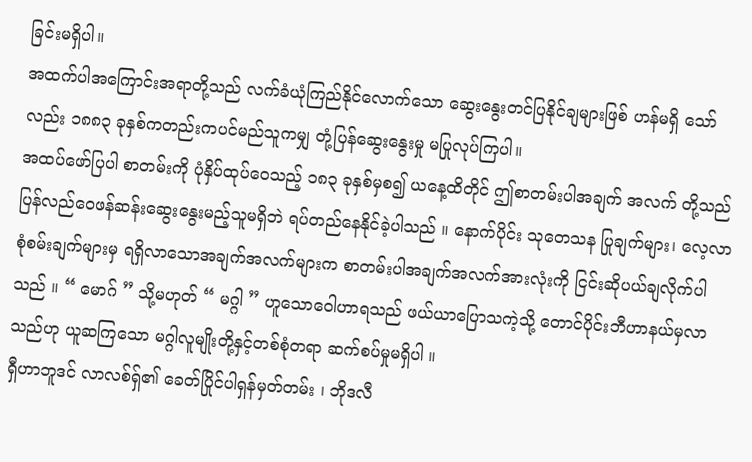ခြင်းမရှိပါ။
အထက်ပါအကြောင်းအရာတို့သည် လက်ခံယုံကြည်နိုင်လောက်သော ဆွေးနွေးတင်ပြနိုင်ချများဖြစ် ဟန်မရှိ သော်လည်း ၁၈၈၃ ခုနှစ်ကတည်းကပင်မည်သူကမျှ တုံ့ပြန်ဆွေးနွေးမှု မပြုလုပ်ကြပါ။
အထပ်ဖော်ပြပါ စာတမ်းကို ပုံနှိပ်ထုပ်ဝေသည့် ၁၈၃ ခုနှစ်မှစ၍ ယနေ့ထိတိုင် ဤစာတမ်းပါအချက် အလက် တို့သည် ပြန်လည်ဝေဖန်ဆန်းဆွေးနွေးမည့်သူမရှိဘဲ ရပ်တည်နေနိုင်ခဲ့ပါသည် ။ နောက်ပိုင်း သုတေသန ပြုချက်များ၊ လေ့လာစုံစမ်းချက်များမှ ရရှိလာသောအချက်အလက်များက စာတမ်းပါအချက်အလက်အားလုံးကို ငြင်းဆိုပယ်ချလိုက်ပါသည် ။ “ မောဂ် ” သို့မဟုတ် “ မဂ္ဂါ ” ဟူသောဝေါဟာရသည် ဖယ်ယာပြောသကဲ့သို့ တောင်ပိုင်းဘီဟာနယ်မှလာသည်ဟု ယူဆကြသော မဂ္ဂါလူမျိုးတို့နှင့်တစ်စုံတရာ ဆက်စပ်မှုမရှိပါ ။
ရှီဟာဘူဒင် လာလစ်ရှ်၏ ခေတ်ပြိုင်ပါရှန်မှတ်တမ်း ၊ ဘိုဒလီ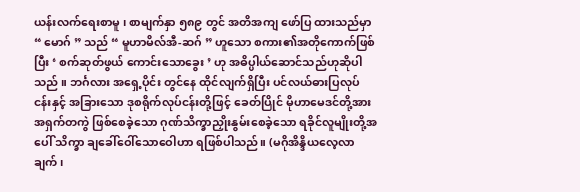ယန်းလက်ရေးစာမူ ၊ စာမျက်နှာ ၅၈၉ တွင် အတိအကျ ဖော်ပြ ထားသည်မှာ “ မောဂ် ” သည် “ မူဟာမိလ်အီ-ဆဂ် ” ဟူသော စကား၏အတိုကောက်ဖြစ်ပြီး ‘ စက်ဆုတ်ဖွယ် ကောင်းသောခွေး ’ ဟု အဓိပ္ပါယ်ဆောင်သည်ဟုဆိုပါသည် ။ ဘင်္ဂလား အရှေ့ပိုင်း တွင်နေ ထိုင်လျက်ရှိပြီး ပင်လယ်ဓားပြလုပ်ငန်းနှင့် အခြားသော ဒုစရိုက်လုပ်ငန်းတို့ဖြင့် ခေတ်ပြိုင် မိုဟာမေဒင်တို့အား အရှက်တကွဲ ဖြစ်စေခဲ့သော ဂုဏ်သိက္ခာညှိုးနွမ်းစေခဲ့သော ရခိုင်လူမျိုးတို့အပေါ် သိက္ခာ ချခေါ်ဝေါ်သောဝေါဟာ ရဖြစ်ပါသည်။ (မဂိုအိန္ဒိယလေ့လာချက် ၊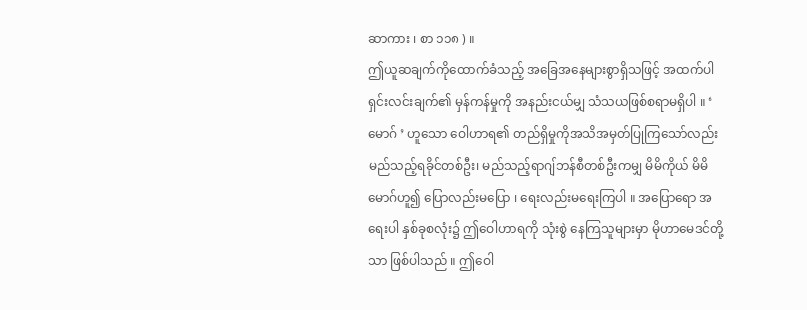ဆာကား ၊ စာ ၁၁၈ ) ။
ဤယူဆချက်ကိုထောက်ခံသည့် အခြေအနေများစွာရှိသဖြင့် အထက်ပါရှင်းလင်းချက်၏ မှန်ကန်မှုကို အနည်းငယ်မျှ သံသယဖြစ်စရာမရှိပါ ။ ‘ မောဂ် ’ ဟူသော ဝေါဟာရ၏ တည်ရှိမှုကိုအသိအမှတ်ပြုကြသော်လည်း မည်သည့်ရခိုင်တစ်ဦး၊ မည်သည့်ရာဂျ်ဘန်စီတစ်ဦးကမျှ မိမိကိုယ် မိမိ မောဂ်ဟူ၍ ပြောလည်းမပြော ၊ ရေးလည်းမရေးကြပါ ။ အပြောရော အရေးပါ နှစ်ခုစလုံး၌ ဤဝေါဟာရကို သုံးစွဲ နေကြသူများမှာ မိုဟာမေဒင်တို့သာ ဖြစ်ပါသည် ။ ဤဝေါ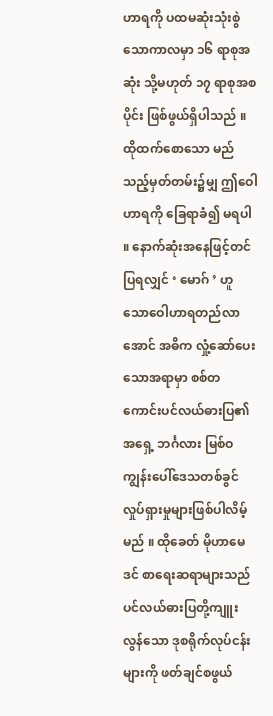ဟာရကို ပထမဆုံးသုံးစွဲသောကာလမှာ ၁၆ ရာစုအဆုံး သို့မဟုတ် ၁၇ ရာစုအစပိုင်း ဖြစ်ဖွယ်ရှိပါသည် ။
ထိုထက်စောသော မည်သည့်မှတ်တမ်း၌မျှ ဤဝေါဟာရကို ခြေရာခံ၍ မရပါ ။ နောက်ဆုံးအနေဖြင့်တင်ပြရလျှင် ‘ မောဂ် ’ ဟူသောဝေါဟာရတည်လာအောင် အဓိက လှုံ့ဆော်ပေးသောအရာမှာ စစ်တကောင်းပင်လယ်ဓားပြ၏ အရှေ့ ဘင်္ဂလား မြစ်ဝကျွန်းပေါ်ဒေသတစ်ခွင် လှုပ်ရှားမှုများဖြစ်ပါလိမ့်မည် ။ ထိုခေတ် မိုဟာမေဒင် စာရေးဆရာများသည် ပင်လယ်ဓားပြတို့ကျူးလွန်သော ဒုစရိုက်လုပ်ငန်းများကို ဖတ်ချင်စဖွယ်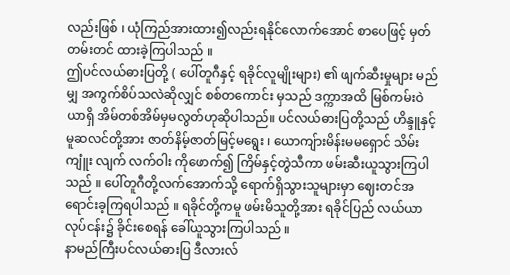လည်းဖြစ် ၊ ယုံကြည်အားထား၍လည်းရနိုင်လောက်အောင် စာပေဖြင့် မှတ်တမ်းတင် ထားခဲ့ကြပါသည် ။
ဤပင်လယ်ဓားပြတို့ ( ပေါ်တူဂီနှင့် ရခိုင်လူမျိုးများ) ၏ ဖျက်ဆီးမှုများ မည်မျှ အကွက်စိပ်သလဲဆိုလျှင် စစ်တကောင်း မှသည် ဒက္ကာအထိ မြစ်ကမ်းဝဲယာရှိ အိမ်တစ်အိမ်မှမလွတ်ဟုဆိုပါသည်။ ပင်လယ်ဓားပြတို့သည် ဟိန္ဒူနှင့်မူဆလင်တို့အား ဇာတ်နိမ့်ဇာတ်မြင့်မရွေး ၊ ယောကျ်ားမိန်းမမရှောင် သိမ်းကျူံး လျက် လက်ဝါး ကိုဖောက်၍ ကြိမ်နှင့်တွဲသီကာ ဖမ်းဆီးယူသွားကြပါသည် ။ ပေါ်တူဂီတို့လက်အောက်သို့ ရောက်ရှိသွားသူများမှာ ဈေးတင်အရောင်းခ့ကြရပါသည် ။ ရခိုင်တို့ကမူ ဖမ်းမိသူတို့အား ရခိုင်ပြည် လယ်ယာ လုပ်ငန်း၌ ခိုင်းစေရန် ခေါ်ယူသွားကြပါသည် ။
နာမည်ကြီးပင်လယ်ဓားပြ ဒီလားလ်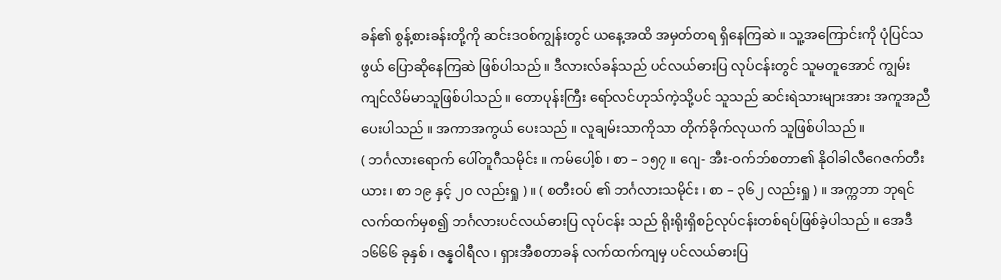ခန်၏ စွန့်စားခန်းတို့ကို ဆင်းဒဝစ်ကျွန်းတွင် ယနေ့အထိ အမှတ်တရ ရှိနေကြဆဲ ။ သူ့အကြောင်းကို ပုံပြင်သဖွယ် ပြောဆိုနေကြဆဲ ဖြစ်ပါသည် ။ ဒီလားလ်ခန်သည် ပင်လယ်ဓားပြ လုပ်ငန်းတွင် သူမတူအောင် ကျွမ်းကျင်လိမ်မာသူဖြစ်ပါသည် ။ တောပုန်းကြီး ရော်လင်ဟုသ်ကဲ့သို့ပင် သူသည် ဆင်းရဲသားများအား အကူအညီပေးပါသည် ။ အကာအကွယ် ပေးသည် ။ လူချမ်းသာကိုသာ တိုက်ခိုက်လုယက် သူဖြစ်ပါသည် ။
( ဘင်္ဂလားရောက် ပေါ်တူဂီသမိုင်း ။ ကမ်ပေါ့စ် ၊ စာ – ၁၅၇ ။ ဂျေ- အီး-ဝက်ဘ်စတာ၏ နိုဝါခါလီဂေဇက်တီးယား ၊ စာ ၁၉ နှင့် ၂၀ လည်းရှု ) ။ ( စတီးဝပ် ၏ ဘင်္ဂလားသမိုင်း ၊ စာ – ၃၆၂ လည်းရှု ) ။ အက္ကဘာ ဘုရင် လက်ထက်မှစ၍ ဘင်္ဂလားပင်လယ်ဓားပြ လုပ်ငန်း သည် ရိုးရိုးရှိစဉ်လုပ်ငန်းတစ်ရပ်ဖြစ်ခဲ့ပါသည် ။ အေဒီ ၁၆၆၆ ခုနှစ် ၊ ဇန္နဝါရီလ ၊ ရှားအီစတာခန် လက်ထက်ကျမှ ပင်လယ်ဓားပြ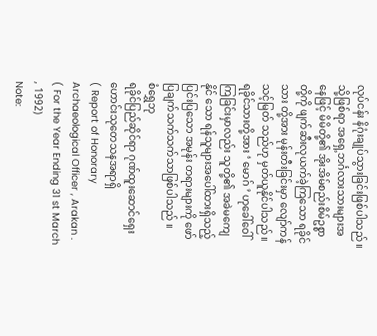လုပ်ငန်း နိဂုံးချုပ်သွားခြင်းဖြစ်ပါသည် ။
သို့ဖြစ်ရာ အရှေ့ဘင်္ဂလားသားများအနေဖြင့် မိမိတို့၏ အိုးအိမ်စည်းစိမ်ဥစ္စာတို့ကို ဖျက်ဆီးလုယက်ခဲ့ကြသော ရခိုင်သား တို့အား မုန်းတီးခြင်းမှာ လျော်ကန် သင့်မြတ် သည်ဟု မှတ်ယူနိုင်ပါသည် ။ ရခိုင်သားတို့အား ‘ မောဂ် ’ ဟုခေါ်ဝေါ်ကြခြင်းမှာလည်း သူတို့၏ အခဲမကျေနိုင် သော ရန်သူများအပေါ်ထားရှိသည့် ပြင်းပြသော အမုန်း တရားများကို ဖော်ပြချက်သက်သက်သာဖြစ်ပါသည် ။
စံရွှေဘု
ရခိုင်ပြည်ဆိုင်ရာ ဂုဏ်ထူးဆောင်ရှေးဟောင်းသုတေသနအရာရှိ
( Report of Honorary Archaeological Officer , Arakan .
( For the Year Ending 31 st March , 1992)
Note: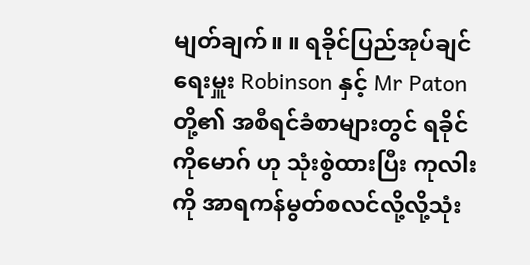မျတ်ချက်။ ။ ရခိုင်ပြည်အုပ်ချင်ရေးမှူး Robinson နှင့် Mr Patonတို့၏ အစီရင်ခံစာများတွင် ရခိုင် ကိုမောဂ် ဟု သုံးစွဲထားပြီး ကုလါး ကို အာရကန်မွတ်စလင်လို့လို့သုံး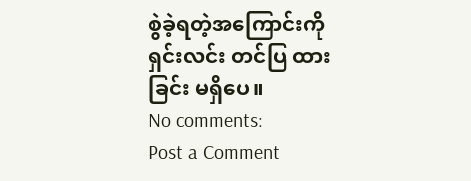စွဲခဲ့ရတဲ့အကြောင်းကို ရှင်းလင်း တင်ပြ ထားခြင်း မရှိပေ။
No comments:
Post a Comment